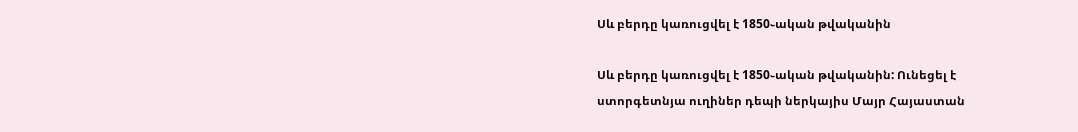Սև բերդը կառուցվել է 1850֊ական թվականին

Սև բերդը կառուցվել է 1850֊ական թվականին: Ունեցել է ստորգետնյա ուղիներ դեպի ներկայիս Մայր Հայաստան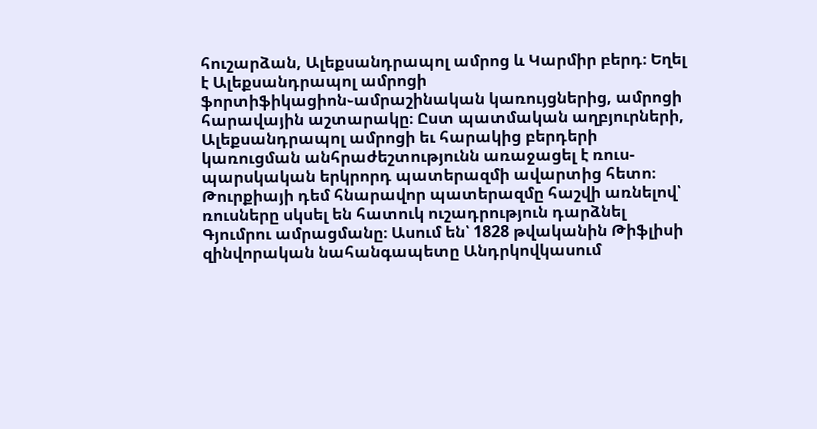հուշարձան, Ալեքսանդրապոլ ամրոց և Կարմիր բերդ։ Եղել է Ալեքսանդրապոլ ամրոցի ֆորտիֆիկացիոն֊ամրաշինական կառույցներից, ամրոցի հարավային աշտարակը։ Ըստ պատմական աղբյուրների, Ալեքսանդրապոլ ամրոցի եւ հարակից բերդերի կառուցման անհրաժեշտությունն առաջացել է ռուս-պարսկական երկրորդ պատերազմի ավարտից հետո։ Թուրքիայի դեմ հնարավոր պատերազմը հաշվի առնելով՝ ռուսները սկսել են հատուկ ուշադրություն դարձնել Գյումրու ամրացմանը։ Ասում են՝ 1828 թվականին Թիֆլիսի զինվորական նահանգապետը Անդրկովկասում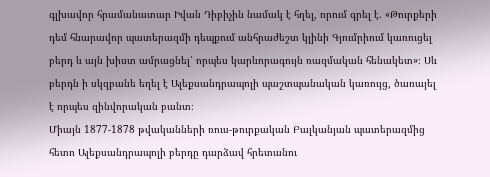գլխավոր հրամանատար Իվան Դիբիչին նամակ է հղել, որում գրել է. «Թուրքերի դեմ հնարավոր պատերազմի դեպքում անհրաժեշտ կլինի Գյումրիում կառուցել բերդ և այն խիստ ամրացնել՝ որպես կարևորագույն ռազմական հենակետ»։ Սև բերդն ի սկզբանե եղել է Ալեքսանդրապոլի պաշտպանական կառույց, ծառայել է որպես զինվորական բանտ։
Միայն 1877-1878 թվականների ռուս-թուրքական Բալկանյան պատերազմից հետո Ալեքսանդրապոլի բերդը դարձավ հրետանու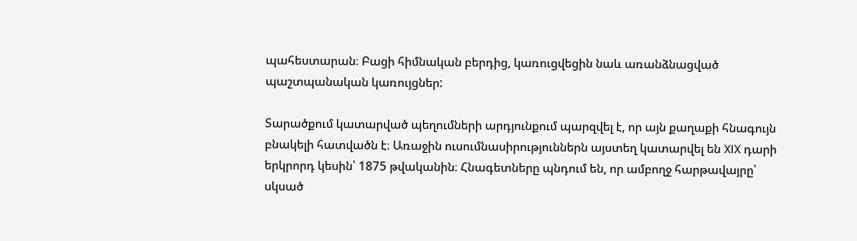պահեստարան։ Բացի հիմնական բերդից, կառուցվեցին նաև առանձնացված պաշտպանական կառույցներ:

Տարածքում կատարված պեղումների արդյունքում պարզվել է, որ այն քաղաքի հնագույն բնակելի հատվածն է։ Առաջին ուսումնասիրություններն այստեղ կատարվել են XIX դարի երկրորդ կեսին՝ 1875 թվականին։ Հնագետները պնդում են, որ ամբողջ հարթավայրը՝ սկսած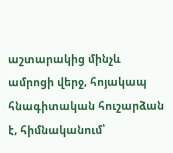աշտարակից մինչև ամրոցի վերջ, հոյակապ հնագիտական հուշարձան է, հիմնականում՝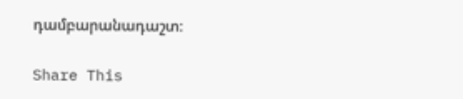դամբարանադաշտ։

Share This